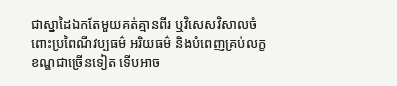ជាស្នាដៃឯកតែមួយគត់គ្មានពីរ ឬវិសេសវិសាលចំពោះប្រពៃណីវប្បធម៌ អរិយធម៌ និងបំពេញគ្រប់លក្ខខណ្ឌជាច្រើនទៀត ទើបអាច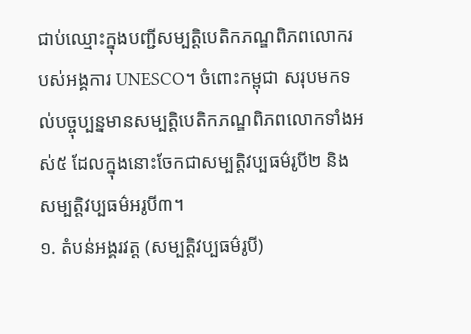ជាប់ឈ្មោះក្នុងបញ្ជីសម្បត្តិបេតិកភណ្ឌពិភពលោករបស់អង្គការ UNESCO។ ចំពោះកម្ពុជា សរុបមកទល់បច្ចុប្បន្នមានសម្បត្តិបេតិកភណ្ឌពិភពលោកទាំងអស់៥ ដែលក្នុងនោះចែកជាសម្បត្តិវប្បធម៌រូបី២ និងសម្បត្តិវប្បធម៌អរូបី៣។
១. តំបន់អង្គរវត្ត (សម្បត្តិវប្បធម៌រូបី)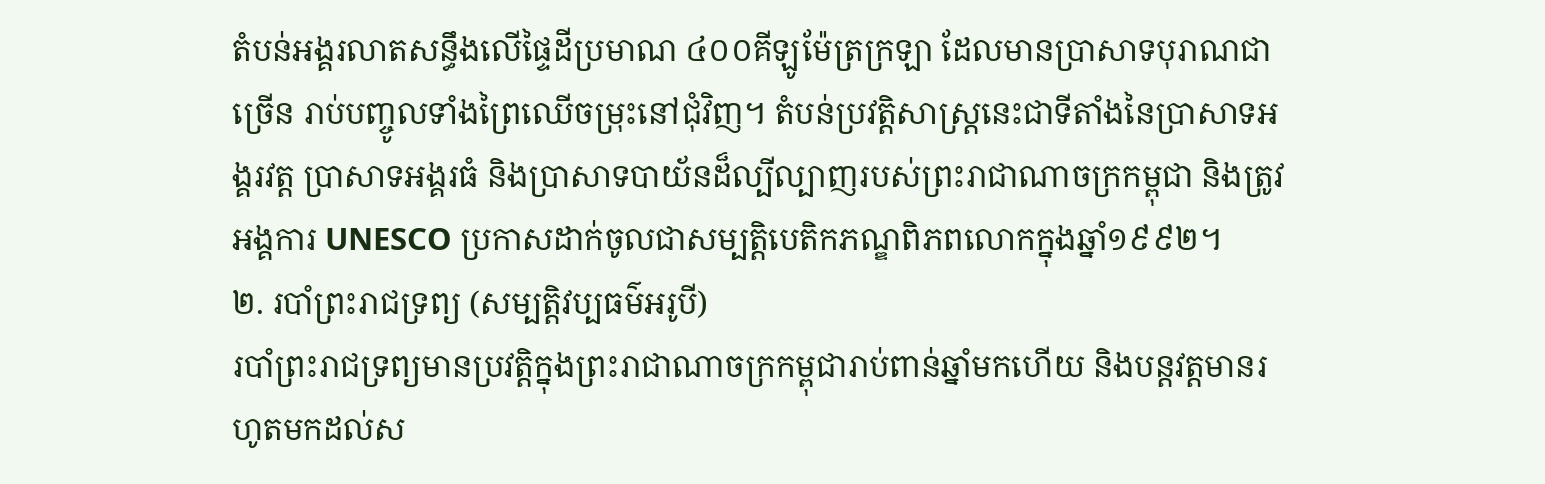តំបន់អង្គរលាតសន្ធឹងលើផ្ទៃដីប្រមាណ ៤០០គីឡូម៉ែត្រក្រឡា ដែលមានប្រាសាទបុរាណជាច្រើន រាប់បញ្ចូលទាំងព្រៃឈើចម្រុះនៅជុំវិញ។ តំបន់ប្រវត្តិសាស្ត្រនេះជាទីតាំងនៃប្រាសាទអង្គរវត្ត ប្រាសាទអង្គរធំ និងប្រាសាទបាយ័នដ៏ល្បីល្បាញរបស់ព្រះរាជាណាចក្រកម្ពុជា និងត្រូវអង្គការ UNESCO ប្រកាសដាក់ចូលជាសម្បត្តិបេតិកភណ្ឌពិភពលោកក្នុងឆ្នាំ១៩៩២។
២. របាំព្រះរាជទ្រព្យ (សម្បត្តិវប្បធម៌អរូបី)
របាំព្រះរាជទ្រព្យមានប្រវត្តិក្នុងព្រះរាជាណាចក្រកម្ពុជារាប់ពាន់ឆ្នាំមកហើយ និងបន្តវត្តមានរហូតមកដល់ស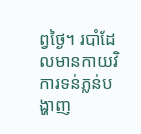ព្វថ្ងៃ។ របាំដែលមានកាយវិការទន់ភ្លន់បង្ហាញ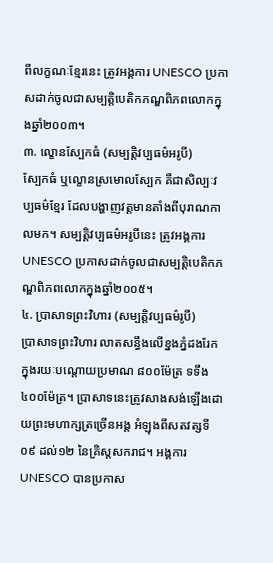ពីលក្ខណៈខ្មែរនេះ ត្រូវអង្គការ UNESCO ប្រកាសដាក់ចូលជាសម្បត្តិបេតិកភណ្ឌពិភពលោកក្នុងឆ្នាំ២០០៣។
៣. ល្ខោនស្បែកធំ (សម្បត្តិវប្បធម៌អរូបី)
ស្បែកធំ ឬល្ខោនស្រមោលស្បែក គឺជាសិល្បៈវប្បធម៌ខ្មែរ ដែលបង្ហាញវត្តមានតាំងពីបុរាណកាលមក។ សម្បត្តិវប្បធម៌អរូបីនេះ ត្រូវអង្គការ UNESCO ប្រកាសដាក់ចូលជាសម្បត្តិបេតិកភណ្ឌពិភពលោកក្នុងឆ្នាំ២០០៥។
៤. ប្រាសាទព្រះវិហារ (សម្បត្តិវប្បធម៌រូបី)
ប្រាសាទព្រះវិហារ លាតសន្ធឹងលើខ្នងភ្នំដងរែកក្នុងរយៈបណ្ដោយប្រមាណ ៨០០ម៉ែត្រ ទទឹង ៤០០ម៉ែត្រ។ ប្រាសាទនេះត្រូវសាងសង់ឡើងដោយព្រះមហាក្សត្រច្រើនអង្គ អំឡុងពីសតវត្សទី០៩ ដល់១២ នៃគ្រិស្តសករាជ។ អង្គការ UNESCO បានប្រកាស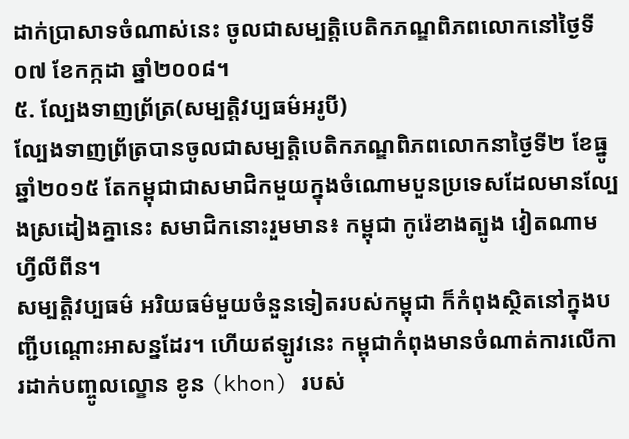ដាក់ប្រាសាទចំណាស់នេះ ចូលជាសម្បត្តិបេតិកភណ្ឌពិភពលោកនៅថ្ងៃទី០៧ ខែកក្កដា ឆ្នាំ២០០៨។
៥. ល្បែងទាញព្រ័ត្រ(សម្បត្តិវប្បធម៌អរូបី)
ល្បែងទាញព្រ័ត្របានចូលជាសម្បត្តិបេតិកភណ្ឌពិភពលោកនាថ្ងៃទី២ ខែធ្នូ ឆ្នាំ២០១៥ តែកម្ពុជាជាសមាជិកមួយក្នុងចំណោមបួនប្រទេសដែលមានល្បែងស្រដៀងគ្នានេះ សមាជិកនោះរួមមាន៖ កម្ពុជា កូរ៉េខាងត្បូង វៀតណាម ហ្វីលីពីន។
សម្បត្តិវប្បធម៌ អរិយធម៌មួយចំនួនទៀតរបស់កម្ពុជា ក៏កំពុងស្ថិតនៅក្នុងបញ្ជីបណ្ដោះអាសន្នដែរ។ ហើយឥឡូវនេះ កម្ពុជាកំពុងមានចំណាត់ការលើការដាក់បញ្ចូលល្ខោន ខូន (khon) របស់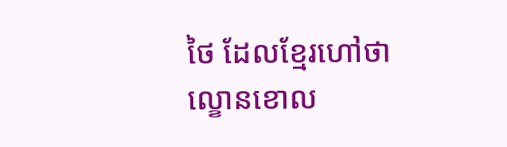ថៃ ដែលខ្មែរហៅថា ល្ខោនខោល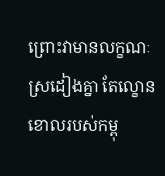ព្រោះវាមានលក្ខណៈស្រដៀងគ្នា តែល្ខោនខោលរបស់កម្ពុ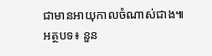ជាមានអាយុកាលចំណាស់ជាង៕
អត្ថបទ៖ នួន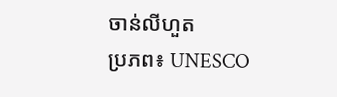ចាន់លីហួត
ប្រភព៖ UNESCO